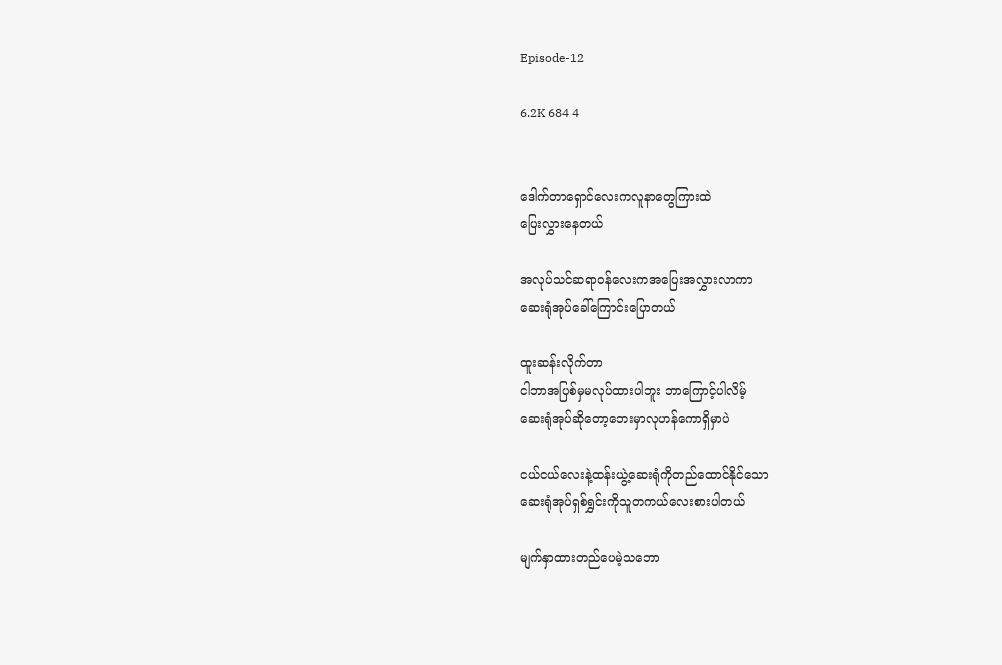Episode-12

6.2K 684 4


ဒေါက်တာရှောင်လေးကလူနာတွေကြားထဲ
ပြေးလွှားနေတယ်

အလုပ်သင်ဆရာဝန်လေးကအပြေးအလွှားလာကာ
ဆေးရုံအုပ်ခေါ်ကြောင်းပြောတယ်

ထူးဆန်းလိုက်တာ
ငါဘာအပြစ်မှမလုပ်ထားပါဘူး ဘာကြောင့်ပါလိမ့်
ဆေးရုံအုပ်ဆိုတော့ဘေးမှာလုဟန်ကောရှိမှာပဲ

ငယ်ငယ်လေးနဲ့ထန်းယွဲ့ဆေးရုံကိုတည်ထောင်နိုင်သော
ဆေးရုံအုပ်ရှစ်ရွှင်းကိုသူတကယ်လေးစားပါတယ်

မျက်နှာထားတည်ပေမဲ့သဘော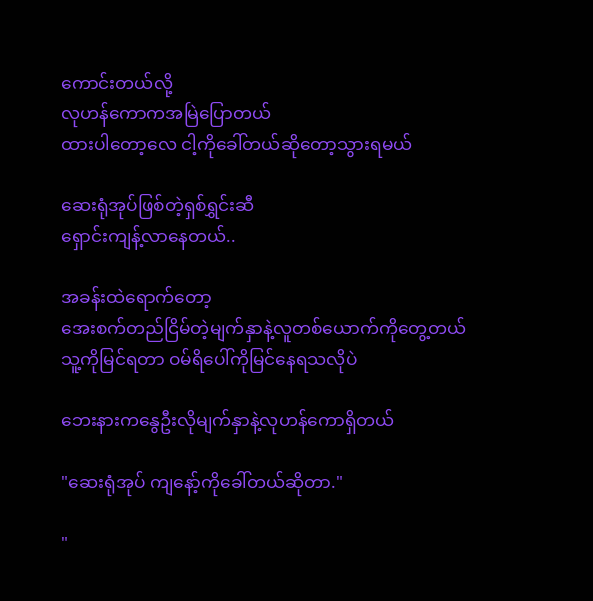ကောင်းတယ်လို့
လုဟန်ကောကအမြဲပြောတယ်
ထားပါတော့လေ ငါ့ကိုခေါ်တယ်ဆိုတော့သွားရမယ်

ဆေးရုံအုပ်ဖြစ်တဲ့ရှစ်ရွှင်းဆီ
ရှောင်းကျန့်လာနေတယ်..

အခန်းထဲရောက်တော့
အေးစက်တည်ငြိမ်တဲ့မျက်နှာနဲ့လူတစ်ယောက်ကိုတွေ့တယ်
သူ့ကိုမြင်ရတာ ဝမ်ရိပေါ်ကိုမြင်နေရသလိုပဲ

ဘေးနားကနွေဦးလိုမျက်နှာနဲ့လုဟန်ကောရှိတယ်

"ဆေးရုံအုပ် ကျနော့်ကိုခေါ်တယ်ဆိုတာ."

"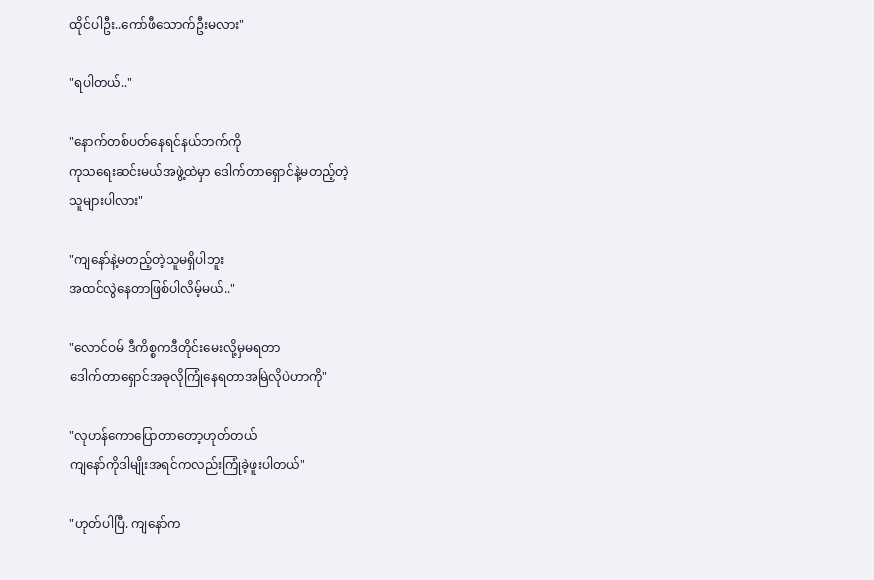ထိုင်ပါဦး..ကော်ဖီသောက်ဦးမလား"

"ရပါတယ်.."

"နောက်တစ်ပတ်နေရင်နယ်ဘက်ကို
ကုသရေးဆင်းမယ်အဖွဲ့ထဲမှာ ဒေါက်တာရှောင်နဲ့မတည့်တဲ့
သူများပါလား"

"ကျနော်နဲ့မတည့်တဲ့သူမရှိပါဘူး
အထင်လွဲနေတာဖြစ်ပါလိမ့်မယ်.."

"လောင်ဝမ် ဒီကိစ္စကဒီတိုင်းမေးလို့မှမရတာ
ဒေါက်တာရှောင်အခုလိုကြုံနေရတာအမြဲလိုပဲဟာကို"

"လုဟန်ကောပြောတာတော့ဟုတ်တယ်
ကျနော်ကိုဒါမျိုးအရင်ကလည်းကြုံခဲ့ဖူးပါတယ်"

"ဟုတ်ပါပြီ. ကျနော်က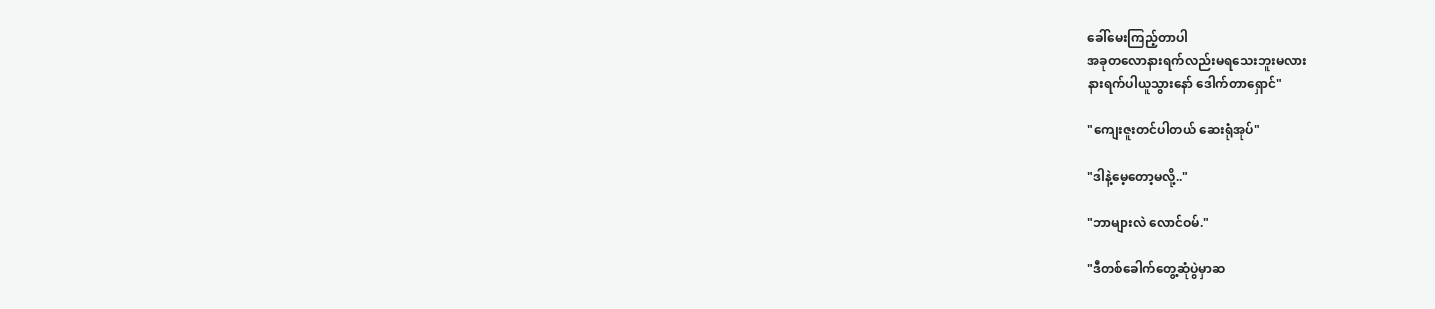ခေါ်မေးကြည့်တာပါ
အခုတလောနားရက်လည်းမရသေးဘူးမလား
နားရက်ပါယူသွားနော် ဒေါက်တာရှောင်"

"ကျေးဇူးတင်ပါတယ် ဆေးရုံအုပ်"

"ဒါနဲ့မေ့တော့မလို့.."

"ဘာများလဲ လောင်ဝမ်."

"ဒီတစ်ခေါက်တွေ့ဆုံပွဲမှာဆ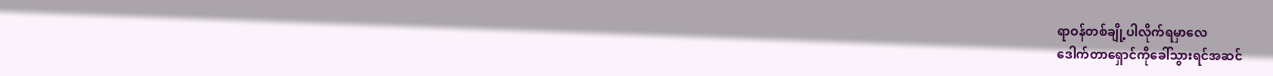ရာဝန်တစ်ချို့ပါလိုက်ရမှာလေ
ဒေါက်တာရှောင်ကိုခေါ်သွားရင်အဆင်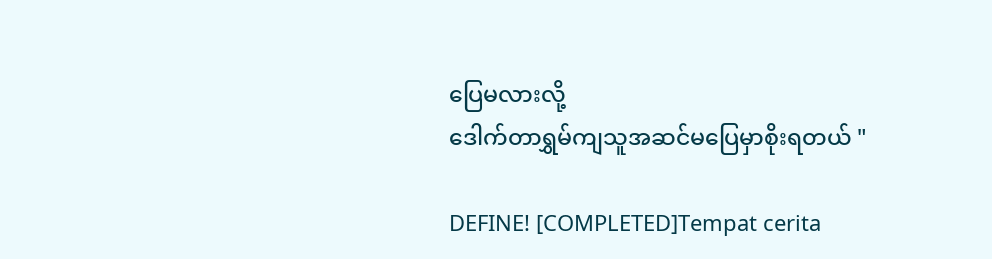ပြေမလားလို့
ဒေါက်တာရွှမ်ကျသူအဆင်မပြေမှာစိုးရတယ် "

DEFINE! [COMPLETED]Tempat cerita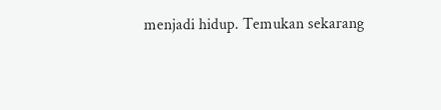menjadi hidup. Temukan sekarang